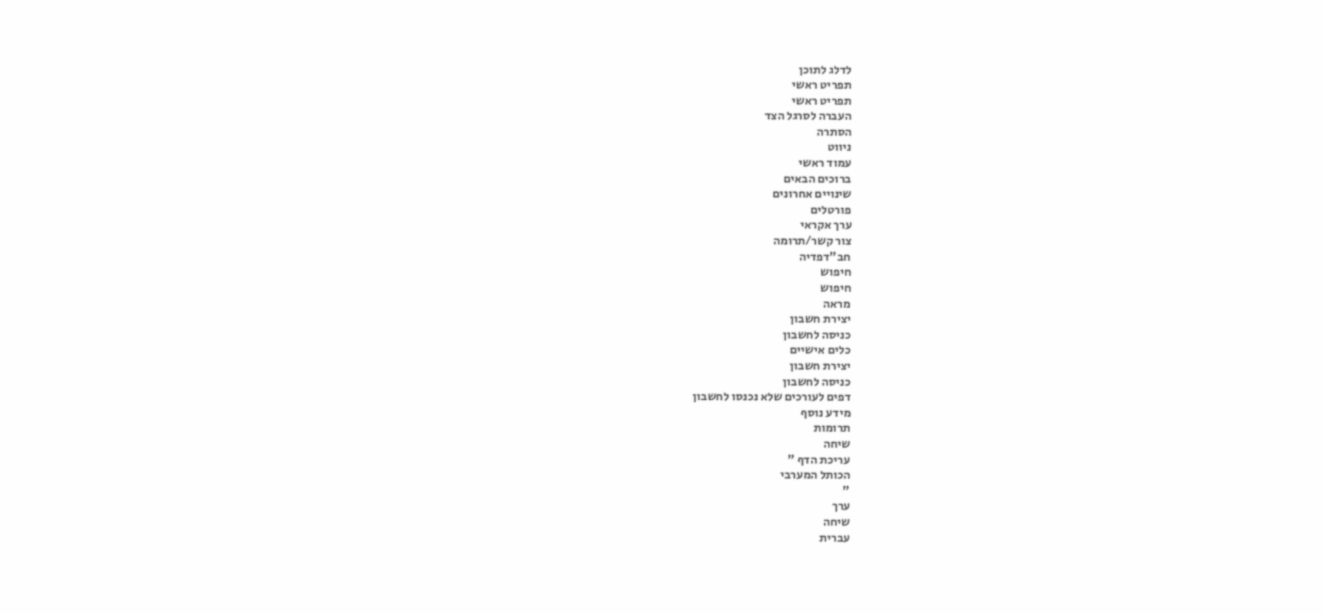לדלג לתוכן
תפריט ראשי
תפריט ראשי
העברה לסרגל הצד
הסתרה
ניווט
עמוד ראשי
ברוכים הבאים
שינויים אחרונים
פורטלים
ערך אקראי
צור קשר/תרומה
חב"דפדיה
חיפוש
חיפוש
מראה
יצירת חשבון
כניסה לחשבון
כלים אישיים
יצירת חשבון
כניסה לחשבון
דפים לעורכים שלא נכנסו לחשבון
מידע נוסף
תרומות
שיחה
עריכת הדף "
הכותל המערבי
"
ערך
שיחה
עברית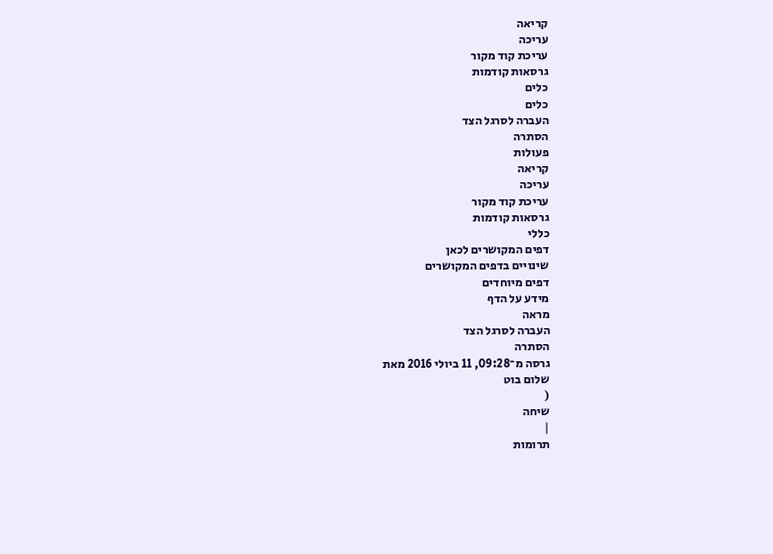קריאה
עריכה
עריכת קוד מקור
גרסאות קודמות
כלים
כלים
העברה לסרגל הצד
הסתרה
פעולות
קריאה
עריכה
עריכת קוד מקור
גרסאות קודמות
כללי
דפים המקושרים לכאן
שינויים בדפים המקושרים
דפים מיוחדים
מידע על הדף
מראה
העברה לסרגל הצד
הסתרה
גרסה מ־09:28, 11 ביולי 2016 מאת
שלום בוט
(
שיחה
|
תרומות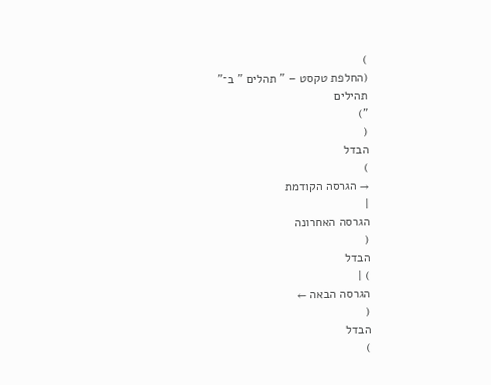)
(החלפת טקסט – " תהלים " ב־"
תהילים
")
(
הבדל
)
→ הגרסה הקודמת
|
הגרסה האחרונה
(
הבדל
) |
הגרסה הבאה ←
(
הבדל
)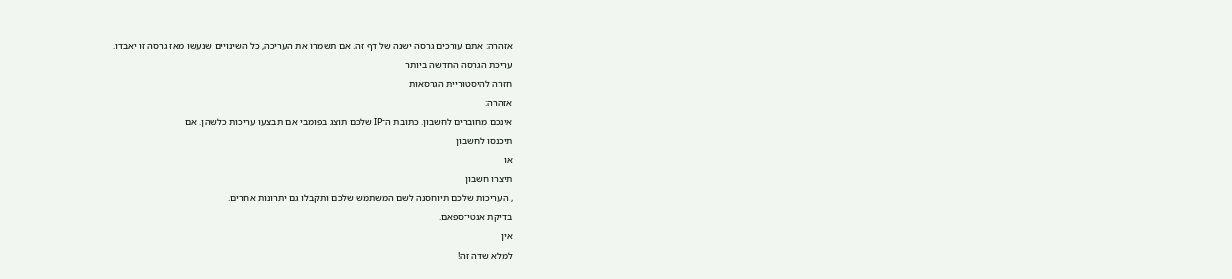אזהרה: אתם עורכים גרסה ישנה של דף זה. אם תשמרו את העריכה, כל השינויים שנעשו מאז גרסה זו יאבדו.
עריכת הגרסה החדשה ביותר
חזרה להיסטוריית הגרסאות
אזהרה:
אינכם מחוברים לחשבון. כתובת ה־IP שלכם תוצג בפומבי אם תבצעו עריכות כלשהן. אם
תיכנסו לחשבון
או
תיצרו חשבון
, העריכות שלכם תיוחסנה לשם המשתמש שלכם ותקבלו גם יתרונות אחרים.
בדיקת אנטי־ספאם.
אין
למלא שדה זה!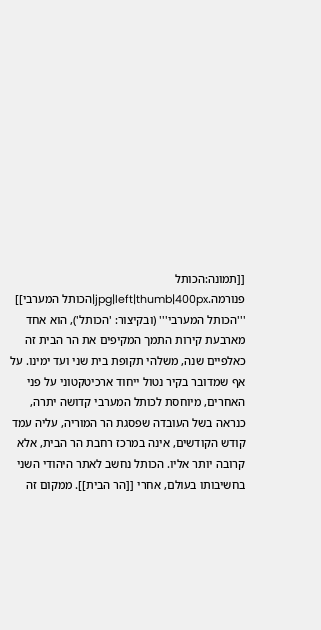[[תמונה:הכותל פנורמה.jpg|left|thumb|400px|הכותל המערבי]] '''הכותל המערבי''' (ובקיצור: 'הכותל'), הוא אחד מארבעת קירות התמך המקיפים את הר הבית זה כאלפיים שנה, משלהי תקופת בית שני ועד ימינו. על אף שמדובר בקיר נטול ייחוד ארכיטקטוני על פני האחרים, מיוחסת לכותל המערבי קדושה יתרה, כנראה בשל העובדה שפסגת הר המוריה, עליה עמד קודש הקודשים, אינה במרכז רחבת הר הבית, אלא קרובה יותר אליו. הכותל נחשב לאתר היהודי השני בחשיבותו בעולם, אחרי [[הר הבית]]. ממקום זה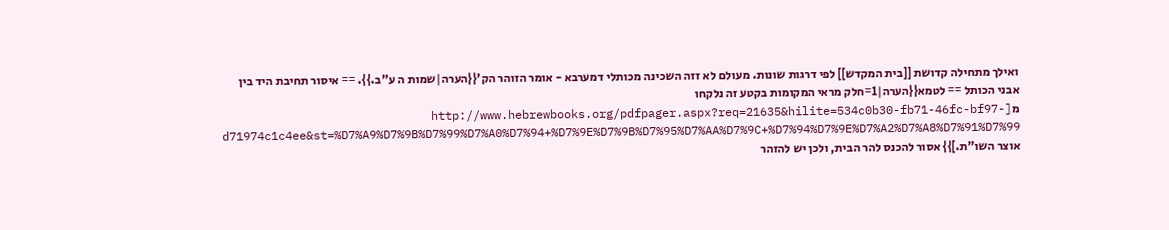ואילך מתחילה קדושת [[בית המקדש]] לפי דרגות שונות. מעולם לא זזה השכינה מכותלי דמערבא - אומר הזוהר הק'{{הערה|שמות ה ע"ב.}}. == איסור תחיבת היד בין אבני הכותל == לטמא{{הערה|1=חלק מראי המקומות בקטע זה נלקחו מ[http://www.hebrewbooks.org/pdfpager.aspx?req=21635&hilite=534c0b30-fb71-46fc-bf97-d71974c1c4ee&st=%D7%A9%D7%9B%D7%99%D7%A0%D7%94+%D7%9E%D7%9B%D7%95%D7%AA%D7%9C+%D7%94%D7%9E%D7%A2%D7%A8%D7%91%D7%99 אוצר השו"ת.]}} אסור להכנס להר הבית, ולכן יש להזהר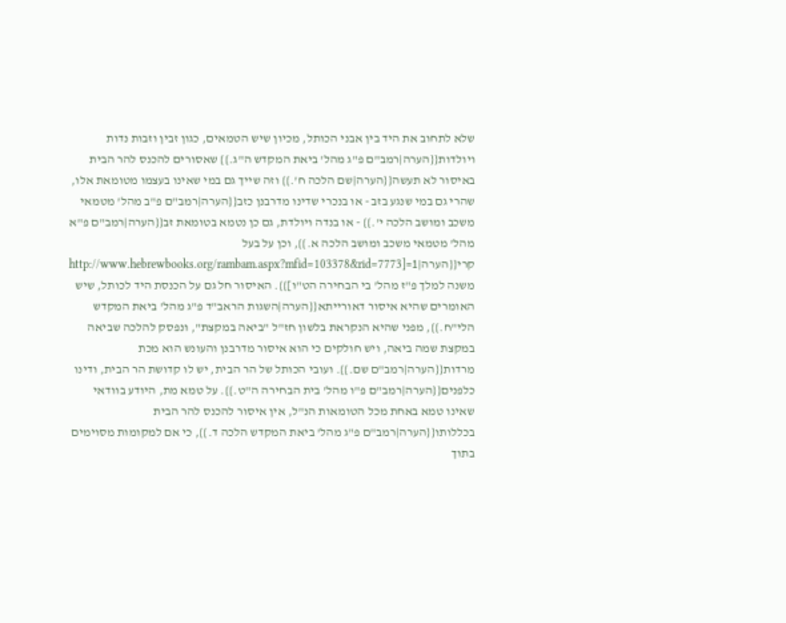שלא לתחוב את היד בין אבני הכותל, מכיון שיש הטמאים, כגון זבין וזבות נדות ויולדות{{הערה|רמב"ם פ"ג מהל' ביאת המקדש ה"ג.}} שאסורים להכנס להר הבית באיסור לא תעשה{{הערה|שם הלכה ח'.}} וזה שייך גם במי שאינו בעצמו מטומאת אלו, שהרי גם במי שנגע בזב - או בנכרי שדינו מדרבנן כזב{{הערה|רמב"ם פ"ב מהל' מטמאי משכב ומושב הלכה י'.}} - או בנדה ויולדת, גם כן נטמא בטומאת זב{{הערה|רמב"ם פ"א מהל' מטמאי משכב ומושב הלכה א.}}, וכן על בעל קרי{{הערה|1=[http://www.hebrewbooks.org/rambam.aspx?mfid=103378&rid=7773 משנה למלך פ"ז מהל' בי הבחירה הט"ו]}}. האיסור חל גם על הכנסת היד לכותל, שיש האומרים שהיא איסור דאורייתא{{הערה|השגות הראב"ד פ"ג מהל' ביאת המקדש הלי"ח.}}, מפני שהיא הנקראת בלשון חז"ל "ביאה במקצת", ונפסק להלכה שביאה במקצת שמה ביאה, ויש חולקים כי הוא איסור מדרבנן והעונש הוא מכת מרדות{{הערה|רמב"ם שם.}}. ועובי הכותל של הר הבית, יש לו קדושת הר הבית, ודינו כלפנים{{הערה|רמב"ם פ"ו מהל' בית הבחירה ה"ט.}}. על טמא מת, היודע בוודאי שאינו טמא באחת מכל הטומאות הנ"ל, אין איסור להכנס להר הבית בכללותו{{הערה|רמב"ם פ"ג מהל' ביאת המקדש הלכה ד.}}, כי אם למקומות מסוימים בתוך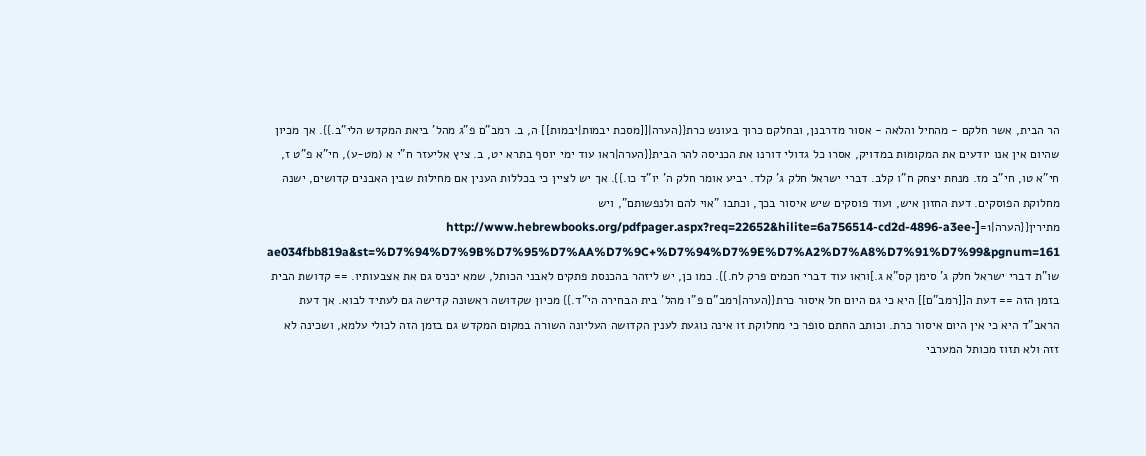הר הבית, אשר חלקם - מהחיל והלאה - אסור מדרבנן, ובחלקם כרוך בעונש כרת{{הערה|[[מסכת יבמות|יבמות]] ה, ב. רמב"ם פ"ג מהל' ביאת המקדש הלי"ב.}}. אך מכיון שהיום אין אנו יודעים את המקומות במדויק, אסרו כל גדולי דורנו את הכניסה להר הבית{{הערה|ראו עוד ימי יוסף בתרא יט, ב. ציץ אליעזר ח"י א (מט-ע), חי"א פ"ט ז, חי"א טו, חי"ב מז. מנחת יצחק ח"ו קלב. דברי ישראל חלק ג' קלד. יביע אומר חלק ה' יו"ד כו.}}. אך יש לציין כי בכללות הענין אם מחילות שבין האבנים קדושים, ישנה מחלוקת הפוסקים. דעת החזון איש, ועוד פוסקים שיש איסור בכך, וכתבו "אוי להם ולנפשותם", ויש מתירין{{הערה|1=[http://www.hebrewbooks.org/pdfpager.aspx?req=22652&hilite=6a756514-cd2d-4896-a3ee-ae034fbb819a&st=%D7%94%D7%9B%D7%95%D7%AA%D7%9C+%D7%94%D7%9E%D7%A2%D7%A8%D7%91%D7%99&pgnum=161 שו"ת דברי ישראל חלק ג' סימן קס"א ג.]וראו עוד דברי חכמים פרק לח.}}. כמו כן, יש ליזהר בהכנסת פתקים לאבני הכותל, שמא יכניס גם את אצבעותיו. == קדושת הבית בזמן הזה == דעת ה[[רמב"ם]] היא כי גם היום חל איסור כרת{{הערה|רמב"ם פ"ו מהל' בית הבחירה הי"ד.}} מכיון שקדושה ראשונה קדישה גם לעתיד לבוא. אך דעת הראב"ד היא כי אין היום איסור כרת. וכותב החתם סופר כי מחלוקת זו אינה נוגעת לענין הקדושה העליונה השורה במקום המקדש גם בזמן הזה לכולי עלמא, ושכינה לא זזה ולא תזוז מכותל המערבי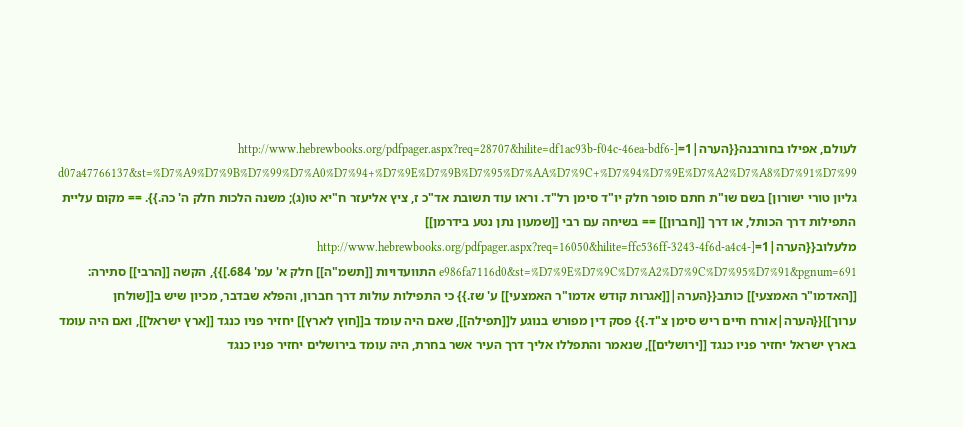לעולם, אפילו בחורבנה{{הערה|1=[http://www.hebrewbooks.org/pdfpager.aspx?req=28707&hilite=df1ac93b-f04c-46ea-bdf6-d07a47766137&st=%D7%A9%D7%9B%D7%99%D7%A0%D7%94+%D7%9E%D7%9B%D7%95%D7%AA%D7%9C+%D7%94%D7%9E%D7%A2%D7%A8%D7%91%D7%99 גליון טורי ישורון] בשם שו"ת חתם סופר חלק יו"ד סימן רל"ד. וראו עוד תשובת אד"כ ז, ציץ אליעזר ח"יא טו(ג); משנה הלכות חלק ה' כה.}}. == מקום עליית התפילות דרך הכותל, או דרך [[חברון]] == בשיחה עם רבי [[שמעון נתן נטע בידרמן]] מלעלוב{{הערה|1=[http://www.hebrewbooks.org/pdfpager.aspx?req=16050&hilite=ffc536ff-3243-4f6d-a4c4-e986fa7116d0&st=%D7%9E%D7%9C%D7%A2%D7%9C%D7%95%D7%91&pgnum=691 התוועדויות [[תשמ"ה]] חלק א' עמ' 684.]}}, הקשה [[הרבי]] סתירה: [[האדמו"ר האמצעי]] כותב{{הערה|[[אגרות קודש אדמו"ר האמצעי]] ע' שז.}} כי התפילות עולות דרך חברון, והפלא שבדבר, מכיון שיש ב[[שולחן ערוך]]{{הערה|אורח חיים ריש סימן צ"ד.}} פסק דין מפורש בנוגע ל[[תפילה]], שאם היה עומד ב[[חוץ לארץ]] יחזיר פניו כנגד [[ארץ ישראל]], ואם היה עומד בארץ ישראל יחזיר פניו כנגד [[ירושלים]], שנאמר והתפללו אליך דרך העיר אשר בחרת, היה עומד בירושלים יחזיר פניו כנגד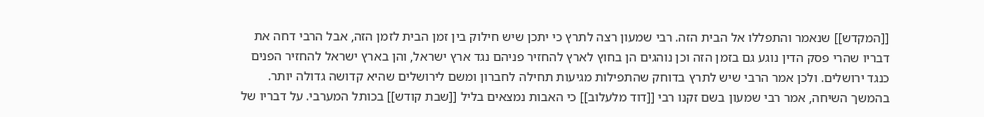[[המקדש]] שנאמר והתפללו אל הבית הזה. רבי שמעון רצה לתרץ כי יתכן שיש חילוק בין זמן הבית לזמן הזה, אבל הרבי דחה את דבריו שהרי פסק הדין נוגע גם בזמן הזה וכן נוהגים הן בחוץ לארץ להחזיר פניהם נגד ארץ ישראל, והן בארץ ישראל להחזיר הפנים כנגד ירושלים. ולכן אמר הרבי שיש לתרץ בדוחק שהתפילות מגיעות תחילה לחברון ומשם לירושלים שהיא קדושה גדולה יותר. בהמשך השיחה, אמר רבי שמעון בשם זקנו רבי [[דוד מלעלוב]] כי האבות נמצאים בליל [[שבת קודש]] בכותל המערבי. על דבריו של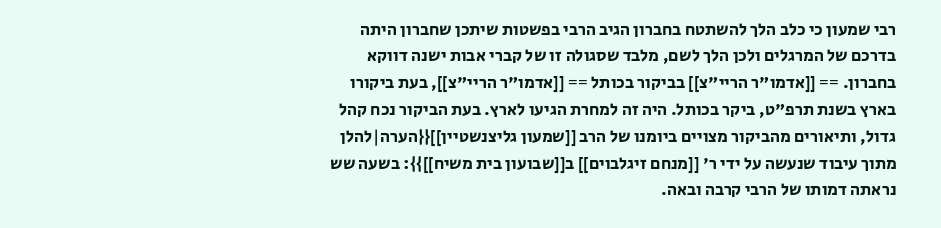רבי שמעון כי כלב הלך להשתטח בחברון הגיב הרבי בפשטות שיתכן שחברון היתה בדרכם של המרגלים ולכן הלך לשם, מלבד שסגולה זו של קברי אבות ישנה דווקא בחברון. == [[אדמו"ר הריי"צ]] בביקור בכותל == [[אדמו"ר הריי"צ]], בעת ביקורו בארץ בשנת תרפ"ט, ביקר בכותל. היה זה למחרת הגיעו לארץ. בעת הביקור נכח קהל גדול, ותיאורים מהביקור מצויים ביומנו של הרב [[שמעון גליצנשטיין]]{{הערה|להלן מתוך עיבוד שנעשה על ידי ר' [[מנחם זיגלבוים]] ב[[שבועון בית משיח]]}}: בשעה שש נראתה דמותו של הרבי קרבה ובאה.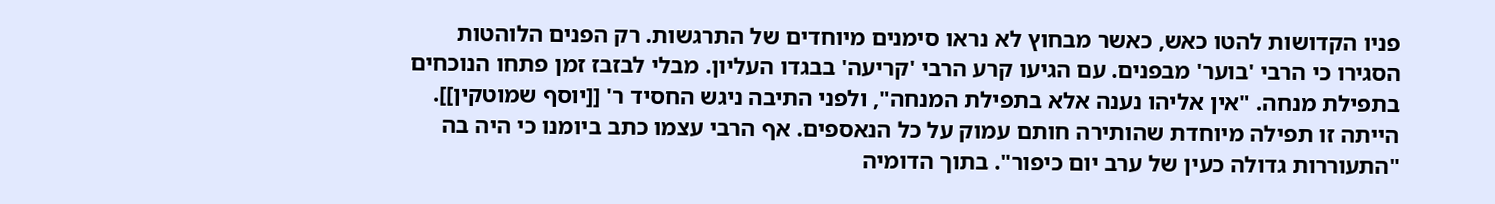פניו הקדושות להטו כאש, כאשר מבחוץ לא נראו סימנים מיוחדים של התרגשות. רק הפנים הלוהטות הסגירו כי הרבי 'בוער' מבפנים. עם הגיעו קרע הרבי 'קריעה' בבגדו העליון. מבלי לבזבז זמן פתחו הנוכחים בתפילת מנחה. "אין אליהו נענה אלא בתפילת המנחה", ולפני התיבה ניגש החסיד ר' [[יוסף שמוטקין]]. הייתה זו תפילה מיוחדת שהותירה חותם עמוק על כל הנאספים. אף הרבי עצמו כתב ביומנו כי היה בה "התעוררות גדולה כעין של ערב יום כיפור". בתוך הדומיה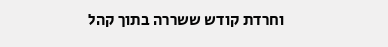וחרדת קודש ששררה בתוך קהל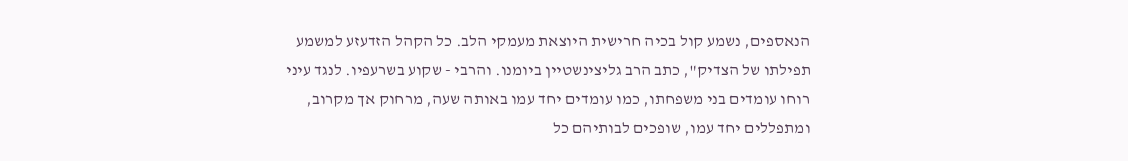הנאספים, נשמע קול בכיה חרישית היוצאת מעמקי הלב. כל הקהל הזדעזע למשמע תפילתו של הצדיק", כתב הרב גליצינשטיין ביומנו. והרבי - שקוע בשרעפיו. לנגד עיני רוחו עומדים בני משפחתו, כמו עומדים יחד עמו באותה שעה, מרחוק אך מקרוב, ומתפללים יחד עמו, שופכים לבותיהם כל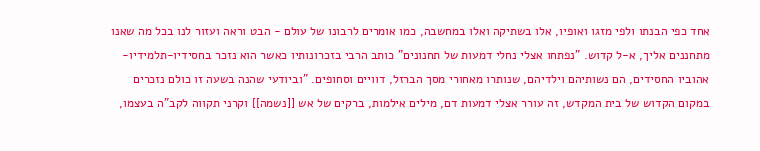אחד כפי הבנתו ולפי מזגו ואופיו, אלו בשתיקה ואלו במחשבה, כמו אומרים לרבונו של עולם - הבט וראה ועזור לנו בכל מה שאנו מתחננים אליך, א-ל קדוש. "נפתחו אצלי נחלי דמעות של תחנונים" כותב הרבי בזכרונותיו כאשר הוא נזכר בחסידיו-תלמידיו-אהוביו החסידים, הם נשותיהם וילדיהם, שנותרו מאחורי מסך הברזל, דוויים וסחופים. "וביודעי שהנה בשעה זו כולם נזכרים במקום הקדוש של בית המקדש, זה עורר אצלי דמעות דם, מילים אילמות, ברקים של אש [[נשמה]] וקרני תקווה לקב"ה בעצמו,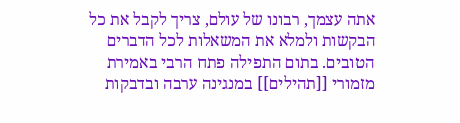אתה עצמך, רבונו של עולם, צריך לקבל את כל הבקשות ולמלא את המשאלות לכל הדברים הטובים. בתום התפילה פתח הרבי באמירת מזמורי [[תהילים]] במנגינה ערבה ובדבקות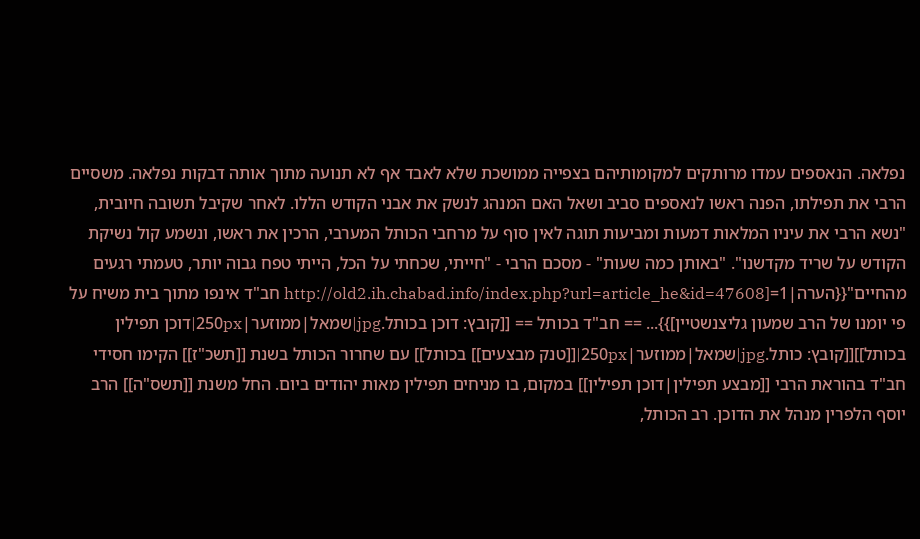נפלאה. הנאספים עמדו מרותקים למקומותיהם בצפייה ממושכת שלא לאבד אף לא תנועה מתוך אותה דבקות נפלאה. משסיים הרבי את תפילתו, הפנה ראשו לנאספים סביב ושאל האם המנהג לנשק את אבני הקודש הללו. לאחר שקיבל תשובה חיובית, "נשא הרבי את עיניו המלאות דמעות ומביעות תוגה לאין סוף על מרחבי הכותל המערבי, הרכין את ראשו, ונשמע קול נשיקת הקודש על שריד מקדשנו". "באותן כמה שעות" - מסכם הרבי - "חייתי, שכחתי על הכל, הייתי טפח גבוה יותר, טעמתי רגעים מהחיים"{{הערה|1=[http://old2.ih.chabad.info/index.php?url=article_he&id=47608 חב"ד אינפו מתוך בית משיח על פי יומנו של הרב שמעון גליצנשטיין]}}... == חב"ד בכותל == [[קובץ: דוכן בכותל.jpg|שמאל|ממוזער|250px|דוכן תפילין בכותל]][[קובץ: כותל.jpg|שמאל|ממוזער|250px|[[טנק מבצעים]] בכותל]] עם שחרור הכותל בשנת [[תשכ"ז]] הקימו חסידי חב"ד בהוראת הרבי [[מבצע תפילין|דוכן תפילין]] במקום, בו מניחים תפילין מאות יהודים ביום. החל משנת [[תשס"ה]] הרב יוסף הלפרין מנהל את הדוכן. רב הכותל,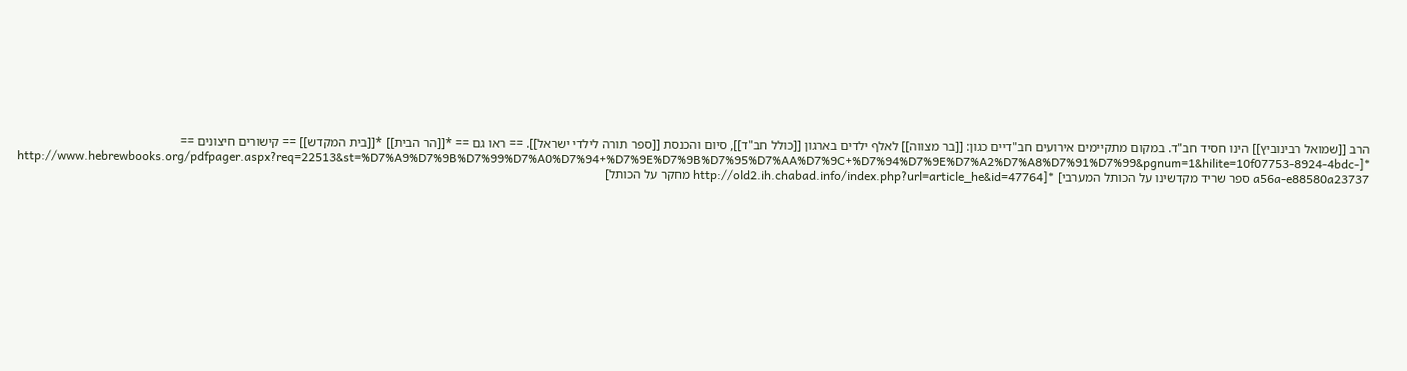הרב [[שמואל רבינוביץ]] הינו חסיד חב"ד. במקום מתקיימים אירועים חב"דיים כגון: [[בר מצווה]] לאלף ילדים בארגון [[כולל חב"ד]], סיום והכנסת [[ספר תורה לילדי ישראל]]. == ראו גם == *[[הר הבית]] *[[בית המקדש]] == קישורים חיצונים == *[http://www.hebrewbooks.org/pdfpager.aspx?req=22513&st=%D7%A9%D7%9B%D7%99%D7%A0%D7%94+%D7%9E%D7%9B%D7%95%D7%AA%D7%9C+%D7%94%D7%9E%D7%A2%D7%A8%D7%91%D7%99&pgnum=1&hilite=10f07753-8924-4bdc-a56a-e88580a23737 ספר שריד מקדשינו על הכותל המערבי] *[http://old2.ih.chabad.info/index.php?url=article_he&id=47764 מחקר על הכותל]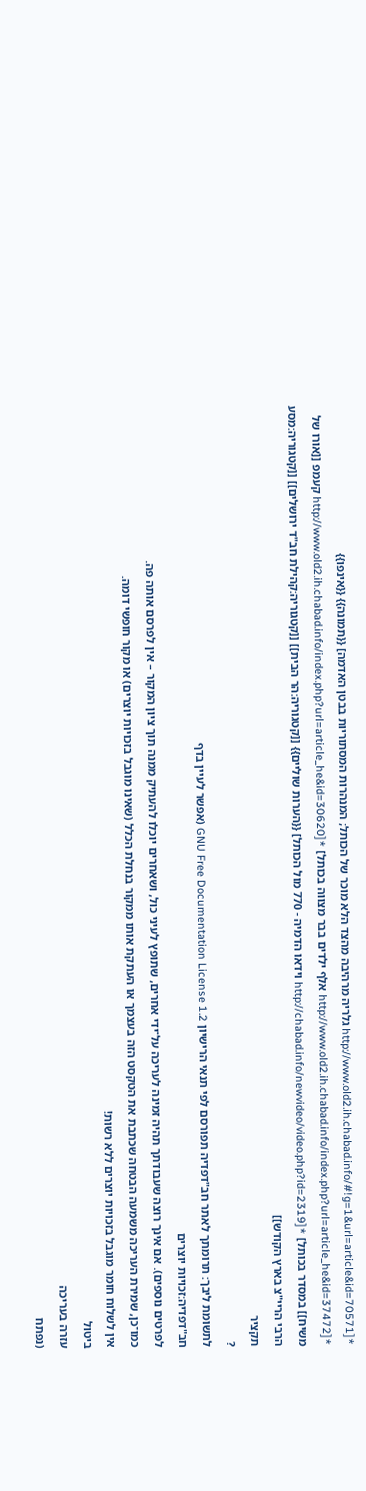*[http://www.old2.ih.chabad.info/#!g=1&url=article&id=70571 גלריה מרהיבה מהצד הלא מוכר של הכותל; המנהרות המסתוריות בבטן האדמה] {{תמונה}} {{אינפו}} *[http://www.old2.ih.chabad.info/index.php?url=article_he&id=37472 אלף ילדים בבר מצווה בכותל] *[http://www.old2.ih.chabad.info/index.php?url=article_he&id=30620 קעמפ [[אורו של משיח]] במסדר בכותל] *[http://chabad.info/newvideo/video.php?id=2319 וידאו הדמיה - 770 מול הכותל] {{הערות שוליים}} [[קטגוריה:הר הבית]] [[קטגוריה:קהילת חב"ד ירושלים]] [[קטגוריה:מסע הרבי הריי"צ בארץ הקודש]]
תקציר
?
לתשומת ליבך: תרומתך לאתר חב"דפדיה תפורסם לפי תנאי הרישיון GNU Free Documentation License 1.2 (אפשר לעיין בדף
חב"דפדיה:זכויות יוצרים
לפרטים נוספים). אם אינך רוצה שעבודתך תהיה זמינה לעריכה על־ידי אחרים, שתופץ לעיני כול, ושאחרים יוכלו להעתיק ממנה תוך ציון המקור – אין לפרסם אותה פה.
כמו־כן, שמירת העריכה משמעה הבטחה שכתבת את הטקסט הזה בעצמך או העתקת אותו ממקור בנחלת הכלל (שאינו מוגבל בזכויות יוצרים) או מקור חופשי דומה.
אין לשלוח חומר מוגבל בזכויות יוצרים ללא רשות!
ביטול
עזרה בעריכה
(נפתח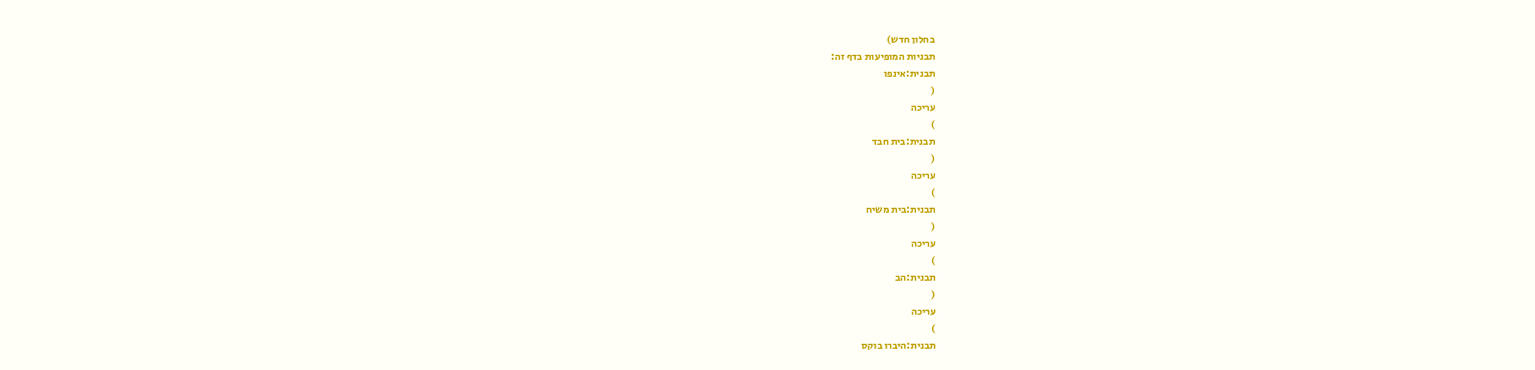בחלון חדש)
תבניות המופיעות בדף זה:
תבנית:אינפו
(
עריכה
)
תבנית:בית חבד
(
עריכה
)
תבנית:בית משיח
(
עריכה
)
תבנית:הב
(
עריכה
)
תבנית:היברו בוקס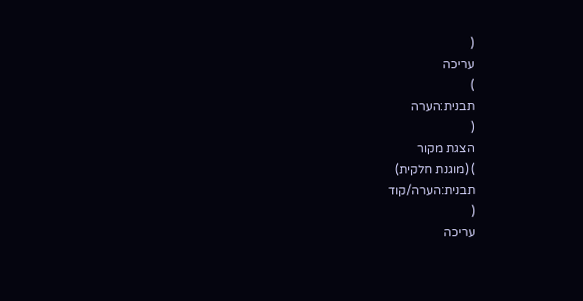(
עריכה
)
תבנית:הערה
(
הצגת מקור
) (מוגנת חלקית)
תבנית:הערה/קוד
(
עריכה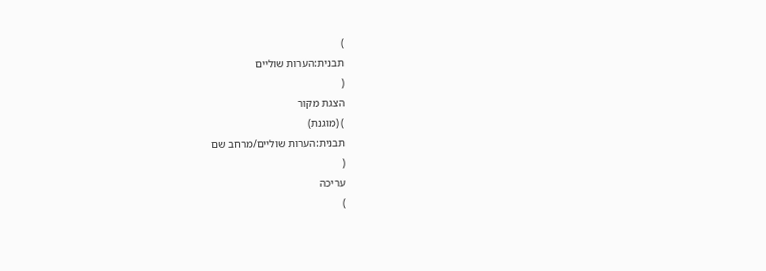)
תבנית:הערות שוליים
(
הצגת מקור
) (מוגנת)
תבנית:הערות שוליים/מרחב שם
(
עריכה
)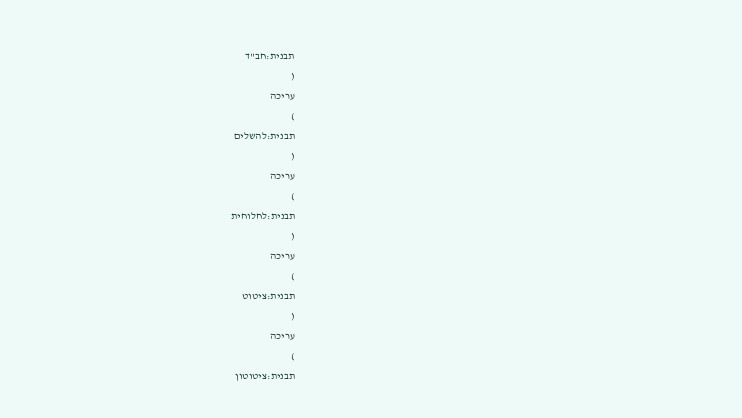תבנית:חב"ד
(
עריכה
)
תבנית:להשלים
(
עריכה
)
תבנית:לחלוחית
(
עריכה
)
תבנית:ציטוט
(
עריכה
)
תבנית:ציטוטון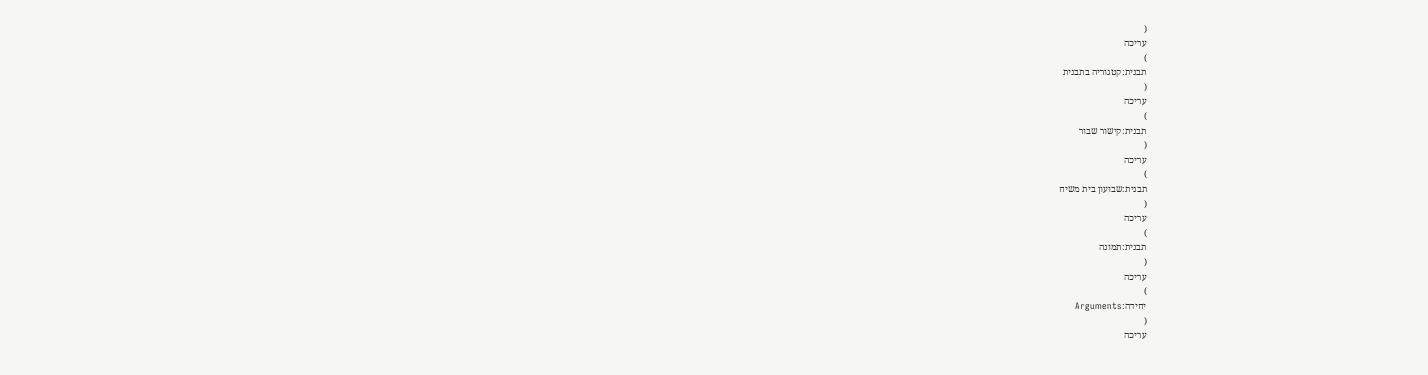(
עריכה
)
תבנית:קטגוריה בתבנית
(
עריכה
)
תבנית:קישור שבור
(
עריכה
)
תבנית:שבועון בית משיח
(
עריכה
)
תבנית:תמונה
(
עריכה
)
יחידה:Arguments
(
עריכה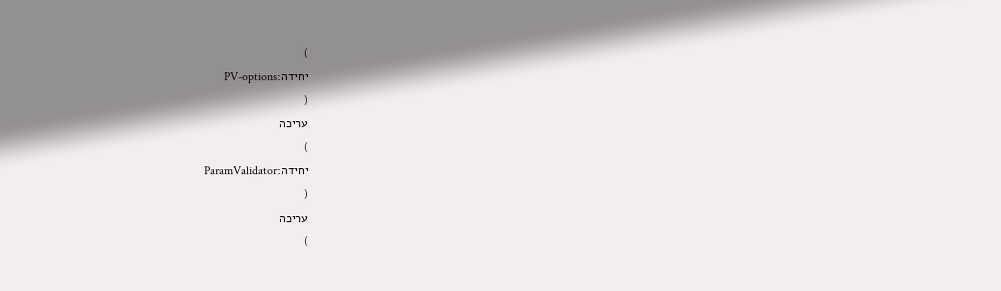)
יחידה:PV-options
(
עריכה
)
יחידה:ParamValidator
(
עריכה
)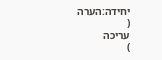יחידה:הערה
(
עריכה
)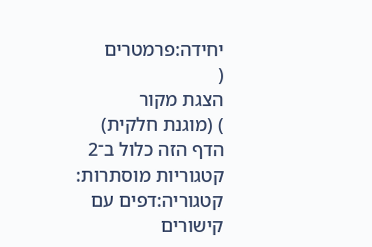יחידה:פרמטרים
(
הצגת מקור
) (מוגנת חלקית)
הדף הזה כלול ב־2 קטגוריות מוסתרות:
קטגוריה:דפים עם קישורים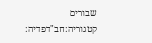שבורים
קטגוריה:חב"דפדיה: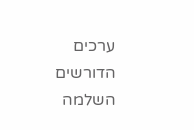ערכים הדורשים השלמה